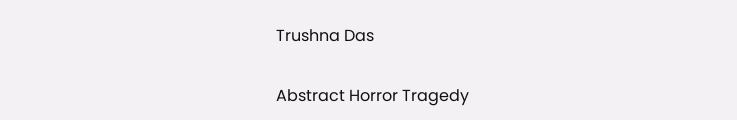Trushna Das

Abstract Horror Tragedy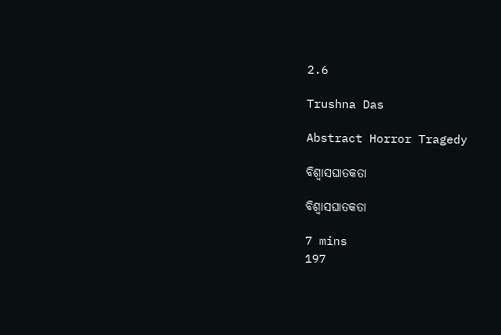2.6

Trushna Das

Abstract Horror Tragedy

ବିଶ୍ୱାସଘାତକତା

ବିଶ୍ୱାସଘାତକତା

7 mins
197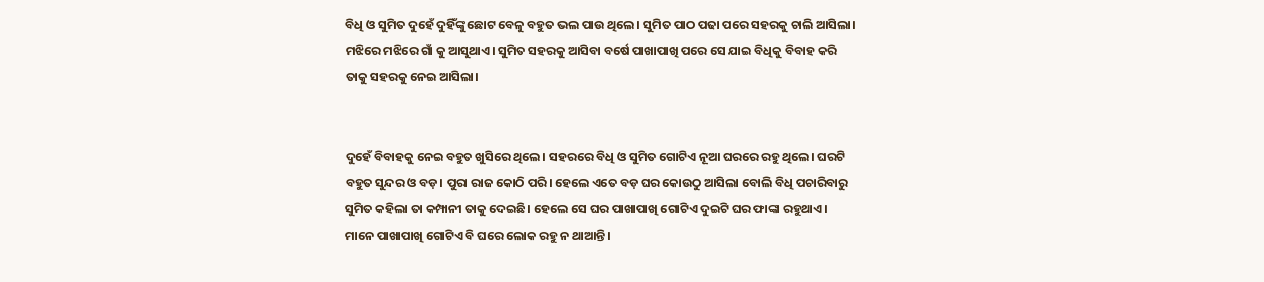ବିଧି ଓ ସୁମିତ ଦୁହେଁ ଦୁହିଁଙ୍କୁ ଛୋଟ ବେଳୁ ବହୁତ ଭଲ ପାଉ ଥିଲେ। ସୁମିତ ପାଠ ପଢା ପରେ ସହରକୁ ଚାଲି ଆସିଲା। ମଝିରେ ମଝିରେ ଗାଁ କୁ ଆସୁଥାଏ। ସୁମିତ ସହରକୁ ଆସିବା ବର୍ଷେ ପାଖାପାଖି ପରେ ସେ ଯାଇ ବିଧିକୁ ବିବାହ କରି ତାକୁ ସହରକୁ ନେଇ ଆସିଲା।


ଦୁହେଁ ବିବାହକୁ ନେଇ ବହୁତ ଖୁସିରେ ଥିଲେ। ସହରରେ ବିଧି ଓ ସୁମିତ ଗୋଟିଏ ନୂଆ ଘରରେ ରହୁ ଥିଲେ। ଘରଟି ବହୁତ ‌ସୁନ୍ଦର ଓ ବଡ଼। ପୁରା ରାଜ କୋଠି ପରି। ହେଲେ ଏତେ ବଡ଼ ଘର କୋଉଠୁ ଆସିଲା ବୋଲି ବିଧି ପଚାରିବାରୁ ସୁମିତ କହିଲା ତା କମ୍ପାନୀ ତାକୁ ଦେଇଛି। ହେଲେ ସେ ଘର ପାଖାପାଖି ଗୋଟିଏ ଦୁଇଟି ଘର ଫାଙ୍କା ରହୁଥାଏ। ମାନେ ପାଖାପାଖି ଗୋଟିଏ ବି ଘରେ ଲୋକ ରହୁ ନ ଥାଆନ୍ତି।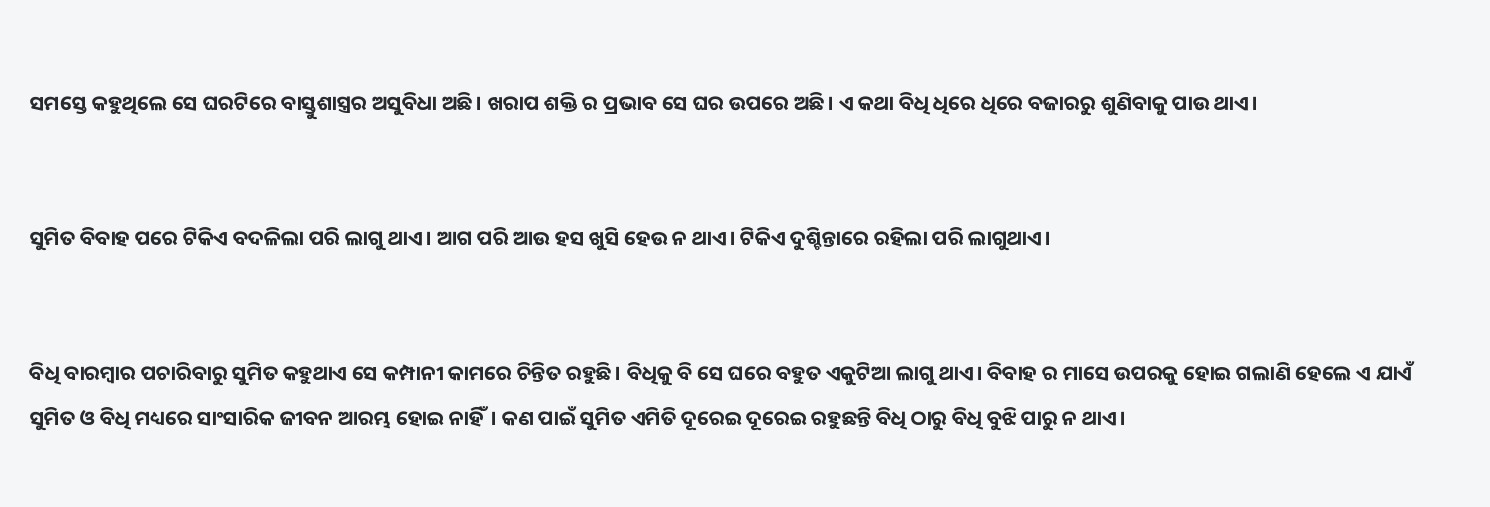ସମସ୍ତେ କହୁଥିଲେ ସେ ଘରଟିରେ ବାସ୍ତୁଶାସ୍ତ୍ରର ଅସୁବିଧା ଅଛି। ଖରାପ ଶକ୍ତି ର ପ୍ରଭାବ ସେ ଘର ଉପରେ ଅଛି। ଏ କଥା ବିଧି ଧିରେ ଧିରେ ବଜାରରୁ ଶୁଣିବାକୁ ପାଉ ଥାଏ।


ସୁମିତ ବିବାହ ପରେ ଟିକିଏ ବଦଳିଲା ପରି ଲାଗୁ ଥାଏ। ଆଗ ପରି ଆଉ ହସ ଖୁସି ହେଉ ନ ଥାଏ। ଟିକିଏ ଦୁଶ୍ଚିନ୍ତାରେ ରହିଲା ପରି ଲାଗୁଥାଏ।


ବିଧି ବାରମ୍ବାର ପଚାରିବାରୁ ସୁମିତ କହୁଥାଏ ସେ କମ୍ପାନୀ କାମରେ ଚିନ୍ତିତ ରହୁଛି। ବିଧିକୁ ବି ସେ ଘରେ ବହୁତ ଏକୁଟିଆ ଲାଗୁ ଥାଏ। ବିବାହ ର ମାସେ ଉପରକୁ ହୋଇ ଗଲାଣି ହେଲେ ଏ ଯାଏଁ ସୁମିତ ଓ ବିଧି ମଧ୍ୟରେ ସାଂସାରିକ ଜୀବନ ଆରମ୍ଭ ହୋଇ ନାହିଁ। କଣ ପାଇଁ ସୁମିତ ଏମିତି ଦୂରେଇ ଦୂରେଇ ରହୁଛନ୍ତି ବିଧି ଠାରୁ ବିଧି ବୁଝି ପାରୁ ନ ଥାଏ।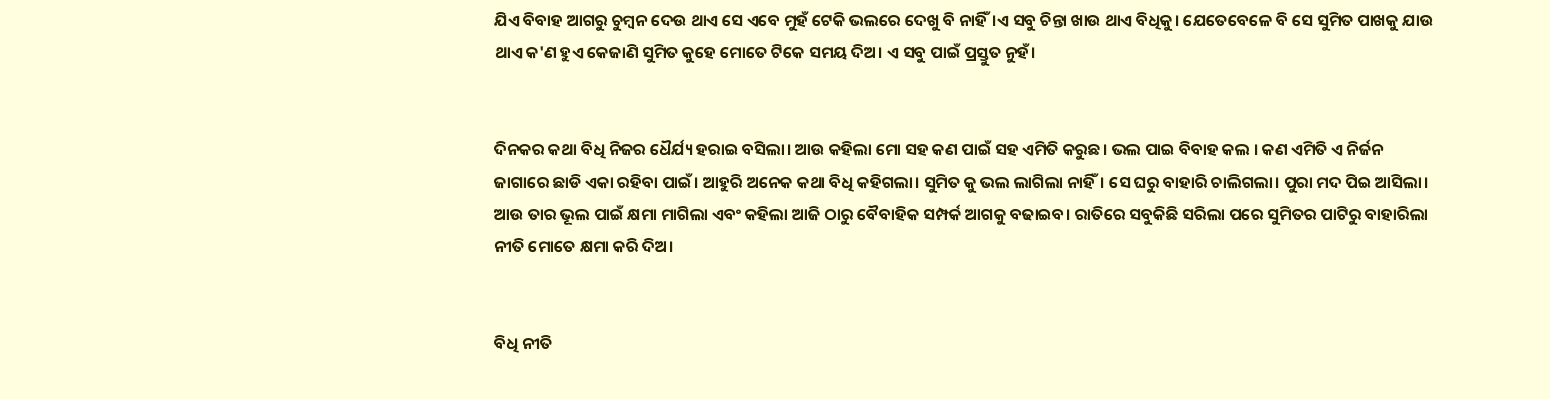ଯିଏ ବିବାହ ଆଗରୁ ଚୁମ୍ବନ ଦେଉ ଥାଏ ସେ ଏବେ ମୁହଁ ଟେକି ଭଲରେ ଦେଖୁ ବି ନାହିଁ।ଏ ସବୁ ଚିନ୍ତା ଖାଉ ଥାଏ ବିଧିକୁ। ଯେତେବେଳେ ବି ସେ ସୁମିତ ପାଖକୁ ଯାଉ ଥାଏ କ'ଣ ହୁଏ କେଜାଣି ସୁମିତ କୁହେ ମୋତେ ଟିକେ ସମୟ ଦିଅ। ଏ ସବୁ ପାଇଁ ପ୍ରସ୍ତୁତ ନୁହଁ।


ଦିନକର କଥା ବିଧି ନିଜର ଧୈର୍ଯ୍ୟ ହରାଇ ବସିଲା। ଆଉ କହିଲା ମୋ ସହ କଣ ପାଇଁ ସହ ଏମିତି କରୁଛ। ଭଲ ପାଇ ବିବାହ କଲ । କଣ ଏମିତି ଏ ନିର୍ଜନ ଜାଗାରେ ଛାଡି ଏକା ରହିବା ପାଇଁ। ଆହୁରି ଅନେକ କଥା ବିଧି କହିଗଲା। ସୁମିତ କୁ ଭଲ ଲାଗିଲା ନାହିଁ। ସେ ଘରୁ ବାହାରି ଚାଲିଗଲା। ପୁରା ମଦ ପିଇ ଆସିଲା। ଆଉ ତାର ଭୂଲ ପାଇଁ କ୍ଷମା ମାଗିଲା ଏବଂ କହିଲା ଆଜି ଠାରୁ ବୈବାହିକ ସମ୍ପର୍କ ଆଗକୁ ବଢାଇବ। ରାତିରେ ସବୁକିଛି ସରିଲା ପରେ ସୁମିତର ପାଟିରୁ ବାହାରିଲା ନୀତି ମୋତେ କ୍ଷମା କରି ଦିଅ।


ବିଧି ନୀତି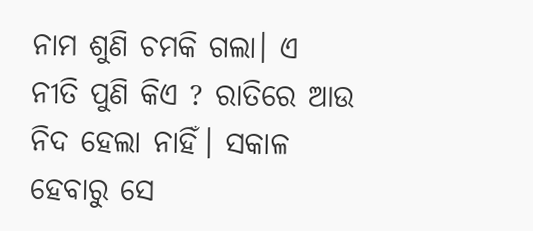ନାମ ଶୁଣି ଚମକି ଗଲା। ଏ ନୀତି ପୁଣି କିଏ ? ରାତିରେ ଆଉ ନିଦ ହେଲା ନାହିଁ। ସକାଳ ହେବାରୁ ସେ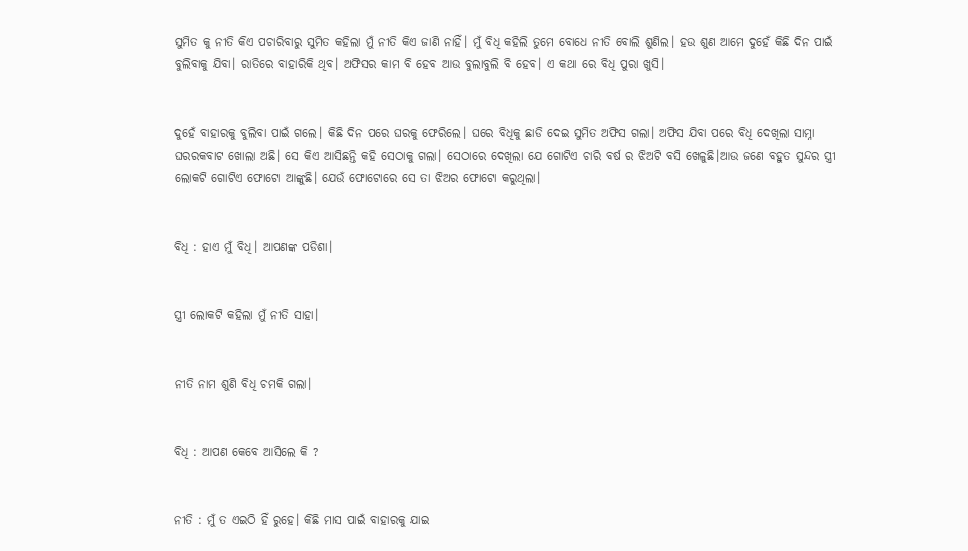ସୁମିତ କୁ ନୀତି କିଏ ପଚାରିବାରୁ ସୁମିତ କହିଲା ମୁଁ ନୀତି କିଏ ଜାଣି ନାହିଁ। ମୁଁ ବିଧି କହିଲି ତୁମେ ବୋଧେ ନୀତି ବୋଲି ଶୁଣିଲ। ହଉ ଶୁଣ ଆମେ ଦୁହେଁ କିଛି ଦିନ ପାଇଁ ବୁଲିବାକୁ ଯିବା। ରାତିରେ ବାହାରିକି ଥିବ। ଅଫିସର କାମ ବି ହେବ ଆଉ ବୁଲାବୁଲି ବି ହେବ। ଏ କଥା ରେ ବିଧି ପୁରା ଖୁସି।


ଦୁହେଁ ବାହାରକୁ ବୁଲିବା ପାଇଁ ଗଲେ। କିଛି ଦିନ ପରେ ଘରକୁ ଫେରିଲେ। ଘରେ ବିଧିକୁ ଛାଡି ଦେଇ ସୁମିତ ଅଫିସ ଗଲା। ଅଫିସ ଯିବା ପରେ ବିଧି ଦେଖିଲା ସାମ୍ନା ଘରର‌କବାଟ ଖୋଲା ଅଛି। ସେ କିଏ ଆସିଛନ୍ତି କହି ସେଠାକୁ ଗଲା। ସେଠାରେ ଦେଖିଲା ଯେ ଗୋଟିଏ ଚାରି ବର୍ଷ ର ଝିଅଟି ବସି ଖେଳୁଛି।‌ଆଉ ଜଣେ ବହୁତ ସୁନ୍ଦର ସ୍ତ୍ରୀ ଲୋକଟି ଗୋଟିଏ ଫୋଟୋ ଆଙ୍କୁଛି। ଯେଉଁ ଫୋଟୋରେ ସେ ତା ଝିଅର ଫୋଟୋ କରୁଥିଲା।


ବିଧି : ହାଏ ମୁଁ ବିଧି। ଆପଣଙ୍କ ପଡିଶା।


ସ୍ତ୍ରୀ ଲୋକଟି କହିଲା ମୁଁ ନୀତି ସାହା।


ନୀତି ନାମ ଶୁଣି ବିଧି ଚମକି ଗଲା।


ବିଧି : ଆପଣ କେବେ ଆସିଲେ କି ?


ନୀତି : ମୁଁ ତ ଏଇଠି ହିଁ ରୁହେ। କିଛି ମାସ ପାଇଁ ବାହାରକୁ ଯାଇ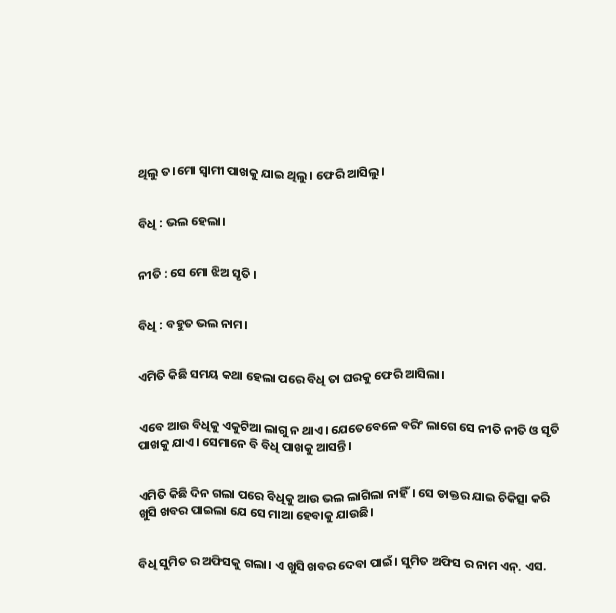ଥିଲୁ ତ।ମୋ ସ୍ବାମୀ ପାଖକୁ ଯାଇ ଥିଲୁ। ଫେରି ଆସିଲୁ।


ବିଧି : ଭଲ ହେଲା।


ନୀତି : ସେ ମୋ ଝିଅ ସୃତି ।


ବିଧି : ବହୁତ ଭଲ ନାମ।


ଏମିତି କିଛି ସମୟ କଥା ହେଲା ପରେ ବିଧି ତା ଘରକୁ ଫେରି ଆସିଲା।


ଏବେ ଆଉ ବିଧିକୁ ଏକୁଟିଆ ଲାଗୁ ନ ଥାଏ। ଯେତେବେଳେ ବରିଂ ଲାଗେ ସେ ନୀତି ନୀତି ଓ ସୃତି ପାଖକୁ ଯାଏ। ସେମାନେ ବି ବିଧି ପାଖକୁ ଆସନ୍ତି।


ଏମିତି କିଛି ଦିନ ଗଲା ପରେ ବିଧିକୁ ଆଉ ଭଲ ଲାଗିଲା ନାହିଁ। ସେ ଡାକ୍ତର ଯାଇ ଚିକିତ୍ସା କରି ଖୁସି ଖବର ପାଇଲା ଯେ ସେ ମାଆ ହେବାକୁ ଯାଉଛି।


ବିଧି ସୁମିତ ର ଅଫିସକୁ ଗଲା। ଏ ଖୁସି ଖବର ଦେବା ପାଇଁ। ସୁମିତ ଅଫିସ ର ନାମ ଏନ୍. ଏସ.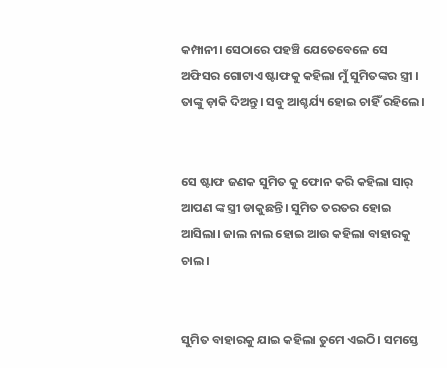କମ୍ପାନୀ। ସେଠାରେ ପହଞ୍ଚି ଯେତେବେଳେ ସେ ଅଫିସର ଗୋଟାଏ ଷ୍ଟାଫକୁ କହିଲା ମୁଁ ସୁମିତଙ୍କର ସ୍ତ୍ରୀ । ତାଙ୍କୁ ଡ଼ାକି ଦିଅନ୍ତୁ। ସବୁ ଆଶ୍ଚର୍ଯ୍ୟ ହୋଇ ଚାହିଁ ରହିଲେ।


ସେ ଷ୍ଟାଫ ଜଣକ ସୁମିତ କୁ ଫୋନ କରି କହିଲା ସାର୍ ଆପଣ ଙ୍କ ସ୍ତ୍ରୀ ଡାକୁଛନ୍ତି। ସୁମିତ ତରତର ହୋଇ ଆସିଲା। ଜାଲ ନାଲ ହୋଇ ଆଉ କହିଲା ବାହାରକୁ ଚାଲ।


ସୁମିତ ବାହାରକୁ ଯାଇ କହିଲା ତୁମେ ଏଇଠି। ସମସ୍ତେ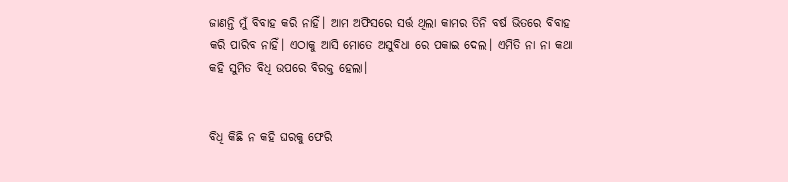ଜାଣନ୍ତି ମୁଁ ବିବାହ କରି ନାହିଁ। ଆମ ଅଫିସରେ ସର୍ତ୍ତ ଥିଲା କାମର ତିନି ବର୍ଷ ଭିତରେ ବିବାହ କରି ପାରିବ ନାହିଁ। ଏଠାକୁ ଆସି ମୋତେ ଅସୁବିଧା ରେ ପକାଇ ଦେଲ। ଏମିତି ନା ନା କଥା କହି ସୁମିତ ବିଧି ଉପରେ ବିରକ୍ତ ହେଲା।


ବିଧି କିଛି ନ କହି ଘରକୁ ଫେରି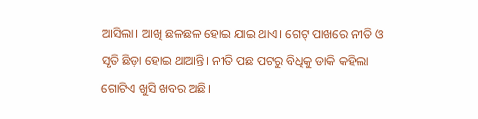ଆସିଲା। ଆଖି ଛଳଛଳ ହୋଇ ଯାଇ ଥାଏ। ଗେଟ୍ ପାଖରେ ନୀତି ଓ ସୃତି ଛିଡ଼ା ହୋଇ ଥାଆନ୍ତି। ନୀତି ପଛ ପଟରୁ ବିଧିକୁ ଡାକି କହିଲା ଗୋଟିଏ ଖୁସି ଖବର ଅଛି।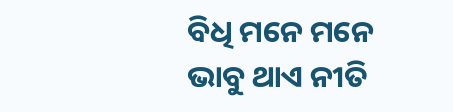ବିଧି ମନେ ମନେ ଭାବୁ ଥାଏ ନୀତି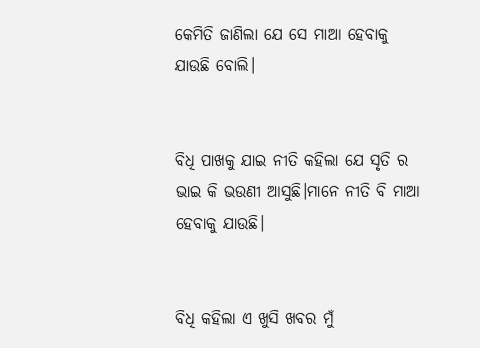କେମିତି ଜାଣିଲା ଯେ ସେ ମାଆ ହେବାକୁ ଯାଉଛି ବୋଲି।


ବିଧି ପାଖକୁ ଯାଇ ନୀତି କହିଲା ଯେ ସୃତି ର ଭାଇ କି ଭଉଣୀ ଆସୁଛି।ମାନେ ନୀତି ବି ମାଆ ହେବାକୁ ଯାଉଛି।


ବିଧି କହିଲା ଏ ଖୁସି ଖବର ମୁଁ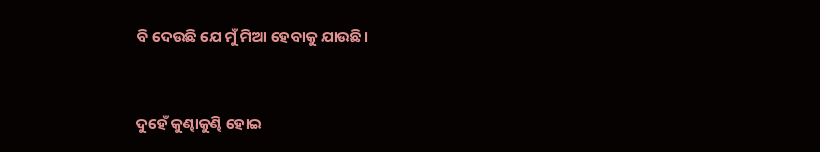ବି ଦେଉଛି ଯେ ମୁଁ ମିଆ ହେବାକୁ ଯାଉଛି।


ଦୁହେଁ କୁଣ୍ଢାକୁଣ୍ଢି ହୋଇ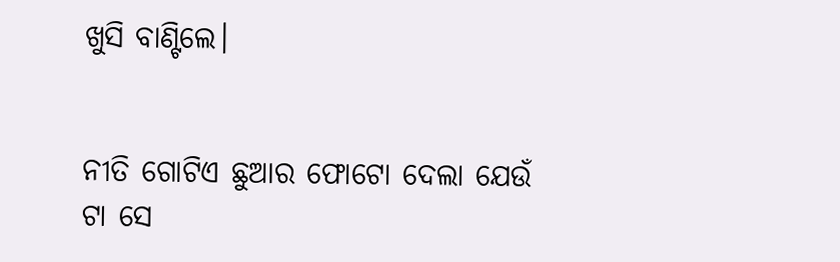ଖୁସି ବାଣ୍ଟିଲେ।


ନୀତି ଗୋଟିଏ ଛୁଆର ଫୋଟୋ ଦେଲା ଯେଉଁ ଟା ସେ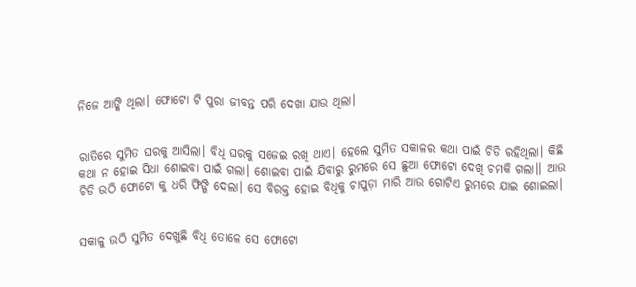ନିଜେ ଆଙ୍କି ଥିଲା। ଫୋଟୋ ଟି ପୁରା ଜୀବନ୍ତ ପରି ଦେଖା ଯାଉ ଥିଲା।


ରାତିରେ ସୁମିତ ଘରକୁ ଆସିଲା। ବିଧି ଘରକୁ ସଜେଇ ରଖି ଥାଏ। ହେଲେ ସୁମିତ ସକାଳର କଥା ପାଇଁ ଚିଡି ରହିଥିଲା। କିଛି କଥା ନ ହୋଇ ସିଧା ଶୋଇବା ପାଇଁ ଗଲା। ଶୋଇବା ପାଇଁ ଯିବାରୁ ରୁମରେ ସେ ଛୁଆ ଫୋଟୋ ଦେଖି ଚମକି ଗଲା।। ଆଉ ଚିଡି ଉଠି ଫୋଟୋ କୁ ଧରି ଫିଙ୍ଗି ଦେଲା। ସେ ବିରକ୍ତ ହୋଇ ବିଧିକୁ ଚାପୁଡ଼ା ମାରି ଆଉ ଗୋଟିଏ ରୁମରେ ଯାଇ ଶୋଇଲା।


ସକାଳୁ ଉଠି ସୁମିତ ଦେଖୁଛି ‌ବିଧି ତୋଳେ ସେ ଫୋଟୋ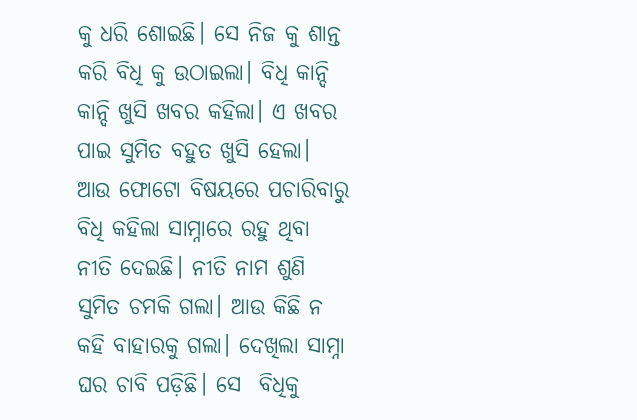କୁ ଧରି ଶୋଇଛି। ସେ ନିଜ କୁ ଶାନ୍ତ କରି ବିଧି କୁ ଉଠାଇଲା। ବିଧି କାନ୍ଦି କାନ୍ଦି ଖୁସି ଖବର କହିଲା। ଏ ଖବର ପାଇ ସୁମିତ ବହୁତ ଖୁସି ହେଲା। ଆଉ ଫୋଟୋ ବିଷୟରେ ପଚାରିବାରୁ ବିଧି କହିଲା ସାମ୍ନାରେ ରହୁ ଥିବା ନୀତି ଦେଇଛି। ନୀତି ନାମ ଶୁଣି ସୁମିତ ଚମକି ଗଲା। ଆଉ କିଛି ନ କହି ବାହାରକୁ ଗଲା। ଦେଖିଲା ସାମ୍ନା ଘର ଚାବି ପଡ଼ିଛି। ସେ  ବିଧିକୁ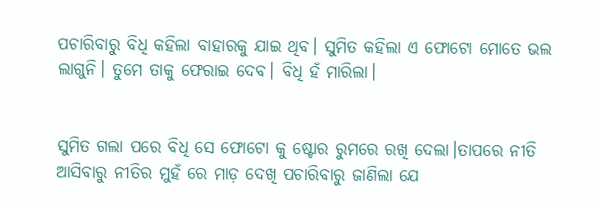ପଚାରିବାରୁ ବିଧି କହିଲା ବାହାରକୁ ଯାଇ ଥିବ। ସୁମିତ କହିଲା ଏ ଫୋଟୋ ମୋତେ ଭଲ ଲାଗୁନି। ତୁମେ ତାକୁ ଫେରାଇ ଦେବ। ବିଧି ହଁ ମାରିଲା।


ସୁମିତ ଗଲା ପରେ ବିଧି ସେ ଫୋଟୋ କୁ ଷ୍ଟୋର ରୁମରେ ରଖି ଦେଲା।ତାପରେ ନୀତି ଆସିବାରୁ ନୀତିର ମୁହଁ ରେ ମାଡ଼ ଦେଖି ପଚାରିବାରୁ ଜାଣିଲା ଯେ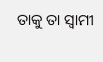ତାକୁ ତା ସ୍ୱାମୀ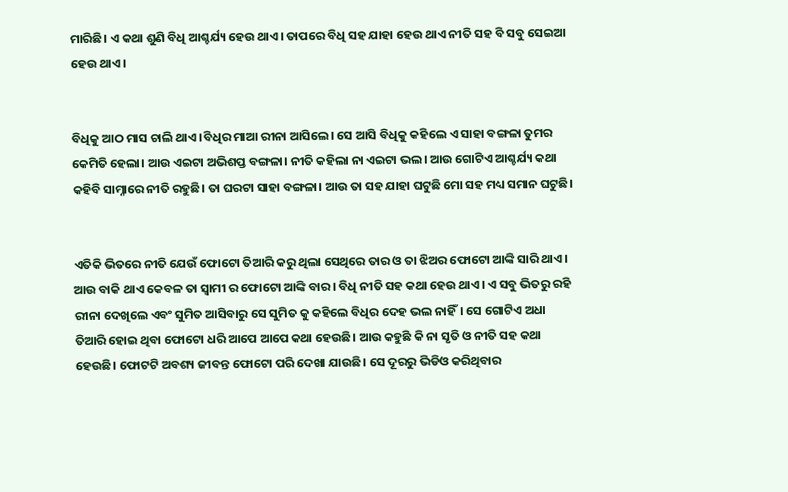ମାରିଛି। ଏ କଥା ଶୁଣି ବିଧି ଆଶ୍ଚର୍ଯ୍ୟ ହେଉ ଥାଏ। ତାପରେ ବିଧି ସହ‌ ‌ଯାହା ହେଉ ଥାଏ ନୀତି ସହ ବି ସବୁ ସେଇଆ ହେଉ ଥାଏ।


ବିଧିକୁ ଆଠ ମାସ ଚାଲି ଥାଏ ।ବିଧିର ମାଆ ରୀନା ଆସିଲେ। ସେ ଆସି ବିଧିକୁ କହିଲେ ଏ ସାହା ବଙ୍ଗଳା ତୁମର କେମିତି ହେଲା। ଆଉ ଏଇଟା ଅଭିଶପ୍ତ ବଙ୍ଗଳା। ନୀତି କହିଲା ନା ଏଇଟା ଭଲ। ଆଉ ଗୋଟିଏ ଆଶ୍ଚର୍ଯ୍ୟ କଥା କହିବି ସାମ୍ନାରେ ନୀତି ରହୁଛି। ତା ଘରଟା ସାହା ବଙ୍ଗଳା। ଆଉ ତା ସହ ଯାହା ଘଟୁଛି ମୋ ସହ ମଧ୍ୟ ସମାନ ଘଟୁଛି।


ଏତିକି ଭିତରେ ନୀତି ଯେଉଁ ଫୋଟୋ ତିଆରି କରୁ ଥିଲା ସେଥିରେ ତାର ଓ ତା ଝିଅର ଫୋଟୋ ଆଙ୍କି ସାରି ଥାଏ। ଆଉ ବାକି ଥାଏ କେବଳ ତା ସ୍ବାମୀ ର ଫୋଟୋ ଆଙ୍କି ବାର। ବିଧି ନୀତି ସହ କଥା ହେଉ ଥାଏ। ଏ ସବୁ ଭିତରୁ ରହି ରୀନା ଦେଖିଲେ ଏବଂ ସୁମିତ ଆସିବାରୁ ସେ ସୁମିତ କୁ କହିଲେ ବିଧିର ଦେହ ଭଲ ନାହିଁ। ସେ ଗୋଟିଏ ଅଧା ତିଆରି ହୋଇ ଥିବା ଫୋଟୋ ଧରି ଆପେ ଆପେ କଥା ହେଉଛି। ଆଉ କହୁଛି କି ନା ସୃତି ଓ ନୀତି ସହ କଥା ହେଉଛି। ଫୋଟଟି ଅବଶ୍ୟ ଜୀବନ୍ତ ଫୋଟୋ ପରି ଦେଖା ଯାଉଛି। ସେ ଦୂରରୁ ଭିଡିଓ କରିଥିବାର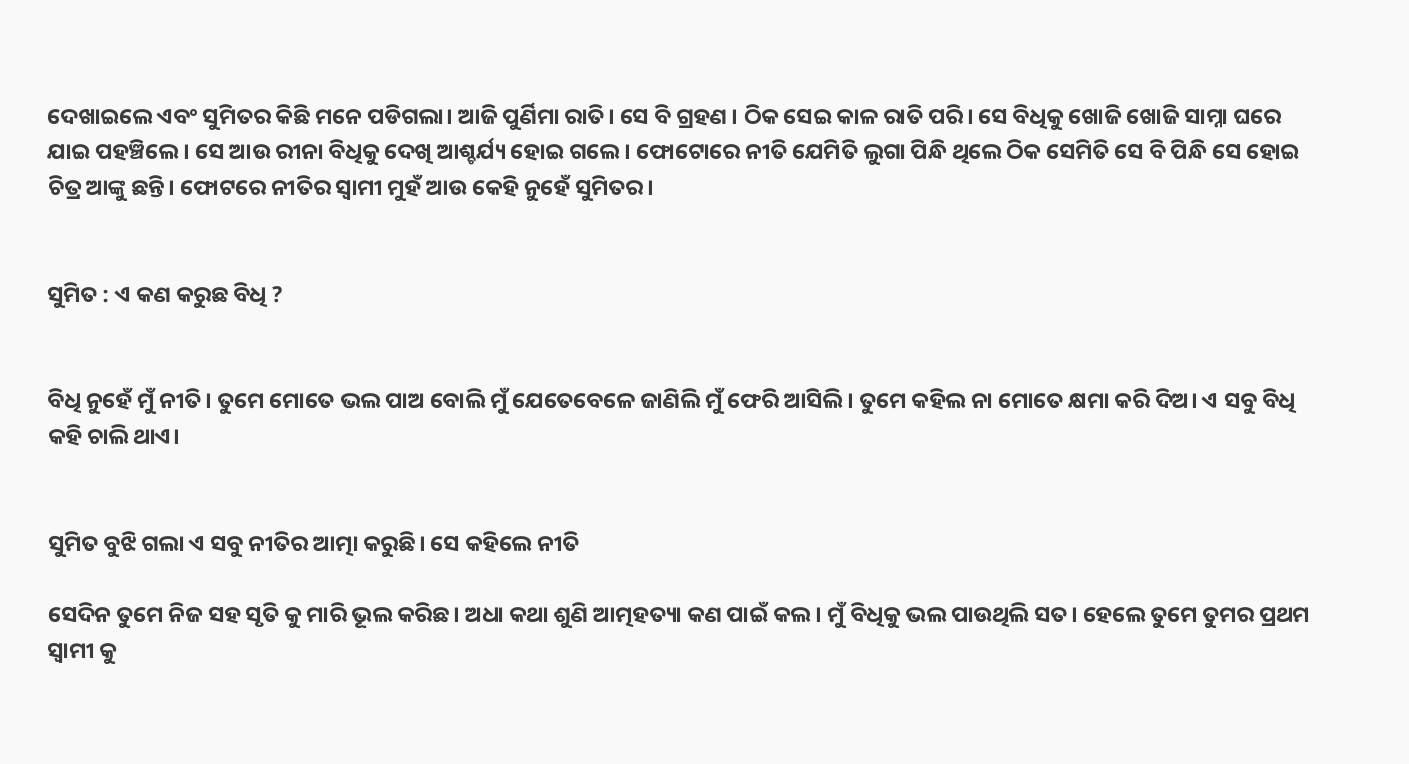ଦେଖାଇଲେ ଏବଂ ସୁମିତର‌ କିଛି ମନେ ପଡିଗଲା। ଆଜି ପୁର୍ଣିମା ରାତି। ସେ ବି ଗ୍ରହଣ । ଠିକ ସେଇ କାଳ ରାତି ପରି। ସେ ବିଧିକୁ ଖୋଜି ଖୋଜି ସାମ୍ନା ଘରେ ଯାଇ ପହଞ୍ଚିଲେ। ସେ ଆଉ ରୀନା ବିଧିକୁ ଦେଖି ଆଶ୍ଚର୍ଯ୍ୟ ହୋଇ ଗଲେ। ଫୋଟୋରେ‌ ନୀତି ଯେମିତି ଲୁଗା ପିନ୍ଧି ଥିଲେ ଠିକ ସେମିତି ସେ ବି ପିନ୍ଧି ସେ ହୋଇ ଚିତ୍ର ଆଙ୍କୁ ଛନ୍ତି। ଫୋଟରେ ନୀତିର ସ୍ବାମୀ ମୁହଁ ଆଉ କେହି ନୁହେଁ ସୁମିତର।


ସୁମିତ : ଏ କଣ କରୁଛ ବିଧି ?


ବିଧି ନୁହେଁ ମୁଁ ନୀତି। ତୁମେ ମୋତେ ଭଲ ପାଅ ବୋଲି ମୁଁ ଯେତେବେଳେ ଜାଣିଲି ମୁଁ ଫେରି ଆସିଲି। ତୁମେ କହିଲ ନା ମୋତେ କ୍ଷମା କରି ଦିଅ। ଏ ସବୁ ବିଧି କହି ଚାଲି ଥାଏ।


ସୁମିତ ବୁଝି ଗଲା ଏ ସବୁ ନୀତିର ଆତ୍ମା କରୁଛି। ସେ କହିଲେ ନୀତି

ସେଦିନ ତୁମେ ନିଜ ସହ ସୃତି କୁ ମାରି ଭୂଲ କରିଛ। ଅଧା କଥା ଶୁଣି ଆତ୍ମହତ୍ୟା କଣ ପାଇଁ କଲ। ମୁଁ ବିଧିକୁ ଭଲ ପାଉଥିଲି ସତ। ହେଲେ ତୁମେ ତୁମର ପ୍ରଥମ ସ୍ବାମୀ କୁ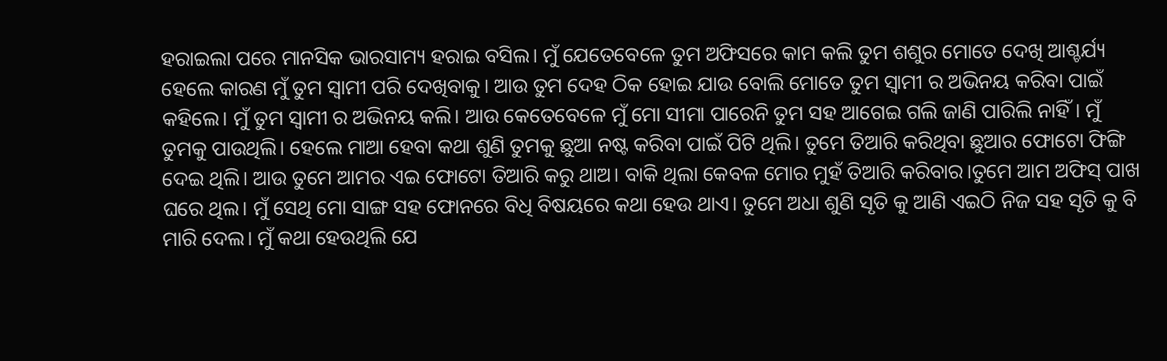ହରାଇଲା ପରେ ମାନସିକ ଭାରସାମ୍ୟ ହରାଇ ବସିଲ। ମୁଁ ଯେତେବେଳେ ତୁମ ଅଫିସରେ କାମ କଲି ତୁମ ଶଶୁର ମୋତେ ଦେଖି ଆଶ୍ଚର୍ଯ୍ୟ ହେଲେ କାରଣ ମୁଁ ତୁମ ସ୍ବାମୀ ପରି ଦେଖିବାକୁ। ଆଉ ତୁମ ଦେହ ଠିକ ହୋଇ ଯାଉ ବୋଲି ମୋତେ ତୁମ ସ୍ବାମୀ ର ଅଭିନୟ କରିବା ପାଇଁ କହିଲେ। ମୁଁ ତୁମ ସ୍ବାମୀ ର ଅଭିନୟ କଲି। ଆଉ କେତେବେଳେ ମୁଁ ମୋ ସୀମା ପାରେନି ତୁମ ସହ ଆଗେଇ ଗଲି ଜାଣି ପାରିଲି ନାହିଁ। ମୁଁ ତୁମକୁ ପାଉଥିଲି। ହେଲେ ମାଆ ହେବା କଥା ଶୁଣି ତୁମକୁ ଛୁଆ ନଷ୍ଟ କରିବା ପାଇଁ ପିଟି ଥିଲି। ତୁମେ ତିଆରି କରିଥିବା ଛୁଆର ଫୋଟୋ ଫିଙ୍ଗି ଦେଇ ଥିଲି। ଆଉ ତୁମେ ଆମର ଏଇ ଫୋଟୋ ତିଆରି କରୁ ଥାଅ। ବାକି ଥିଲା କେବଳ ମୋର ମୁହଁ ତିଆରି କରିବାର।ତୁମେ ଆମ ଅଫିସ୍ ପାଖ ଘରେ ଥିଲ। ମୁଁ ସେଥି ମୋ ସାଙ୍ଗ ସହ ଫୋନରେ ବିଧି ବିଷୟରେ କଥା ହେଉ ଥାଏ। ତୁମେ ଅଧା ଶୁଣି ସୃତି କୁ ଆଣି ଏଇଠି ନିଜ ସହ ସୃତି କୁ ବି ମାରି ଦେଲ। ମୁଁ କଥା ହେଉଥିଲି ଯେ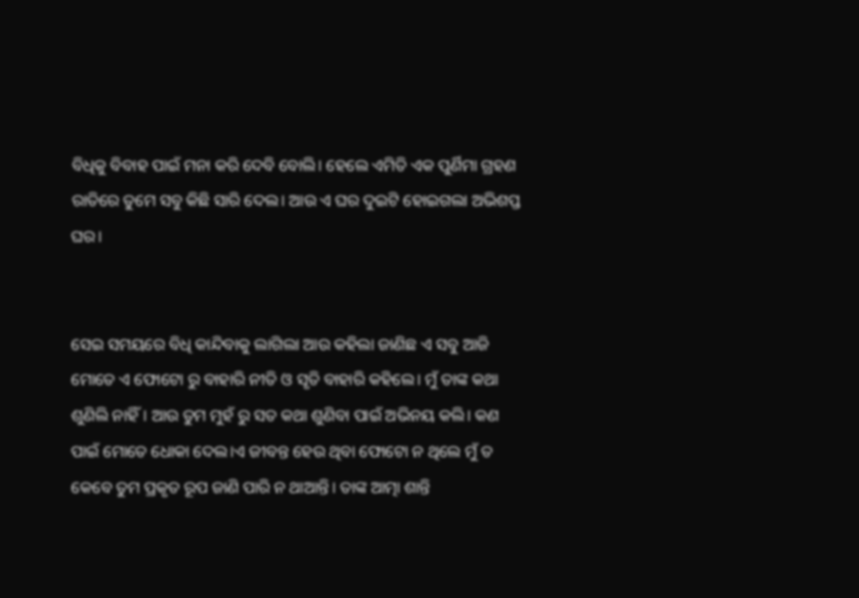ବିଧିକୁ ବିବାହ ପାଇଁ ମନା କରି ଦେବି ବୋଲି। ହେଲେ ଏମିତି ଏକ ପୁର୍ଣିମା ଗ୍ରହଣ ରାତିରେ ତୁମେ ସବୁ କିଛି ସାରି ଦେଲ। ଆଉ ଏ ଘର ଦୁଇଟି ହୋଇଗଲା ଅଭିଶପ୍ତ ଘର।


ସେଇ ସମୟରେ ବିଧି କାନ୍ଦିବାକୁ ଲାଗିଲା ଆଉ କହିଲା ଜାଣିଛ ଏ ସବୁ ଆଜି ମୋତେ ଏ ଫୋଟୋ ରୁ ବାହାରି ନୀତି ଓ ସୃତି ବାହାରି କହିଲେ। ମୁଁ ତାଙ୍କ କଥା ଶୁଣିଲି ନାହିଁ। ଆଉ ତୁମ ମୁହଁ ରୁ ସତ କଥା ଶୁଣିବା ପାଇଁ ଅଭିନୟ କଲି। କଣ ପାଇଁ ମୋତେ ଧୋକା ଦେଲ।ଏ ଜୀବନ୍ତ ହେଉ ଥିବା ଫୋଟୋ ନ ଥିଲେ ମୁଁ ତ କେବେ ତୁମ ପ୍ରକୃତ ରୂପ ଜାଣି ପାରି ନ ଥାଆନ୍ତି। ତାଙ୍କ ଆତ୍ମା ଶାନ୍ତି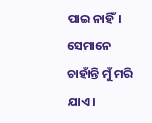ପାଇ ନାହିଁ। ସେମାନେ ଚାହାଁନ୍ତି ମୁଁ ମରି ଯାଏ।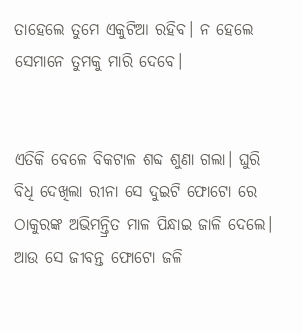ତାହେଲେ ତୁମେ ଏକୁଟିଆ ରହିବ। ନ ହେଲେ ସେମାନେ ତୁମକୁ ମାରି ଦେବେ।


ଏତିକି ବେଳେ ବିକଟାଳ ଶବ୍ଦ ଶୁଣା ଗଲା। ଘୁରି ବିଧି ଦେଖିଲା ରୀନା ସେ ଦୁଇଟି ଫୋଟୋ ରେ ଠାକୁରଙ୍କ ଅଭିମନ୍ତ୍ରିତ ମାଳ ପିନ୍ଧାଇ ଜାଳି ଦେଲେ। ଆଉ ସେ ଜୀବନ୍ତ ଫୋଟୋ ଜଳି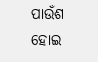ପାଉଁଶ ହୋଇ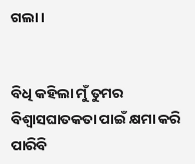ଗଲା।


ବିଧି କହିଲା ମୁଁ ତୁମର ବିଶ୍ବାସଘାତକତା ପାଇଁ କ୍ଷମା କରି ପାରିବି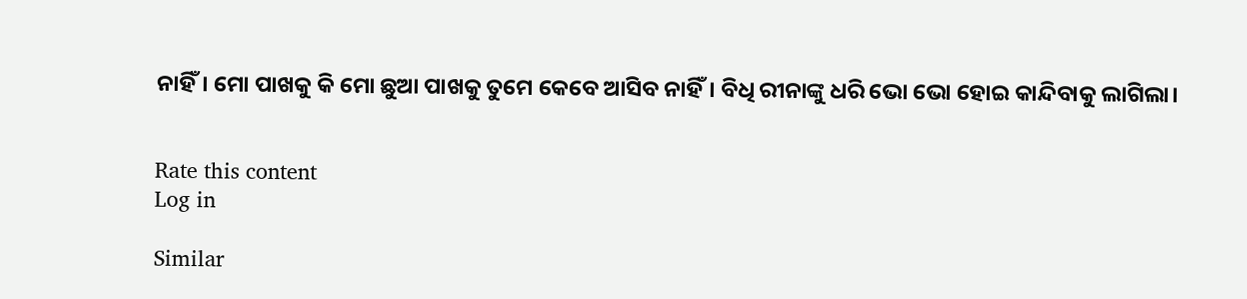ନାହିଁ। ମୋ ପାଖକୁ କି ମୋ ଛୁଆ ପାଖକୁ ତୁମେ କେବେ ଆସିବ ନାହିଁ। ବିଧି ରୀନାଙ୍କୁ ଧରି ଭୋ ଭୋ ହୋଇ କାନ୍ଦିବାକୁ ଲାଗିଲା।


Rate this content
Log in

Similar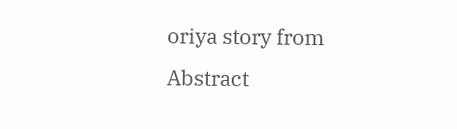oriya story from Abstract